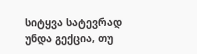სიტყვა სატევრად უნდა გექცია, თუ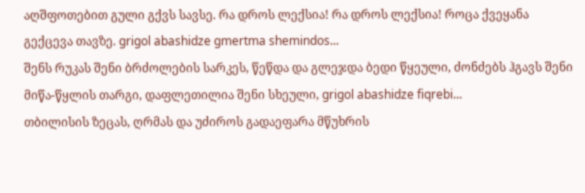აღშფოთებით გული გქვს სავსე. რა დროს ლექსია! რა დროს ლექსია! როცა ქვეყანა გექცევა თავზე. grigol abashidze gmertma shemindos...
შენს რუკას შენი ბრძოლების სარკეს, წეწდა და გლეჯდა ბედი წყეული, ძონძებს ჰგავს შენი მიწა-წყლის თარგი, დაფლეთილია შენი სხეული, grigol abashidze fiqrebi...
თბილისის ზეცას, ღრმას და უძიროს გადაეფარა მწუხრის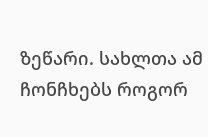ზეწარი. სახლთა ამ ჩონჩხებს როგორ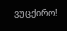ვუცქირო!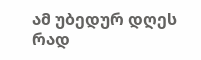ამ უბედურ დღეს რად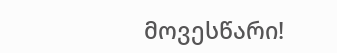მოვესწარი!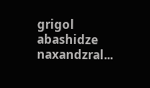grigol abashidze naxandzral...